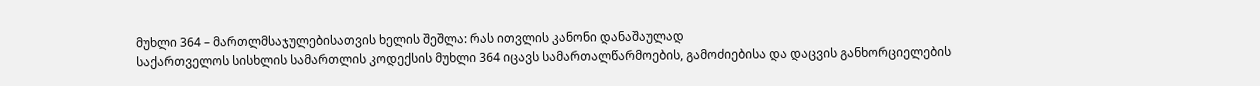მუხლი 364 – მართლმსაჯულებისათვის ხელის შეშლა: რას ითვლის კანონი დანაშაულად
საქართველოს სისხლის სამართლის კოდექსის მუხლი 364 იცავს სამართალწარმოების, გამოძიებისა და დაცვის განხორციელების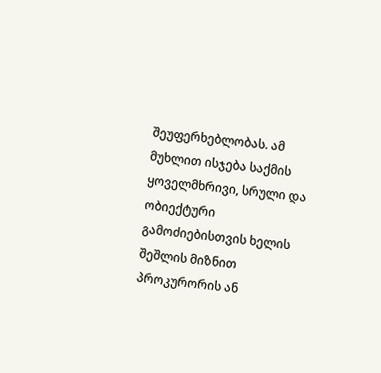შეუფერხებლობას. ამ მუხლით ისჯება საქმის ყოველმხრივი, სრული და ობიექტური გამოძიებისთვის ხელის შეშლის მიზნით პროკურორის ან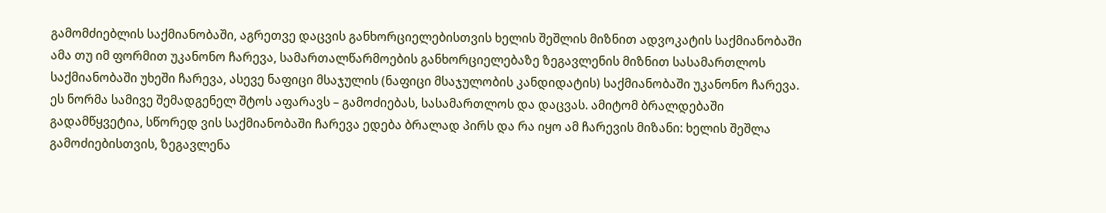გამომძიებლის საქმიანობაში, აგრეთვე დაცვის განხორციელებისთვის ხელის შეშლის მიზნით ადვოკატის საქმიანობაში ამა თუ იმ ფორმით უკანონო ჩარევა, სამართალწარმოების განხორციელებაზე ზეგავლენის მიზნით სასამართლოს საქმიანობაში უხეში ჩარევა, ასევე ნაფიცი მსაჯულის (ნაფიცი მსაჯულობის კანდიდატის) საქმიანობაში უკანონო ჩარევა.
ეს ნორმა სამივე შემადგენელ შტოს აფარავს – გამოძიებას, სასამართლოს და დაცვას. ამიტომ ბრალდებაში გადამწყვეტია, სწორედ ვის საქმიანობაში ჩარევა ედება ბრალად პირს და რა იყო ამ ჩარევის მიზანი: ხელის შეშლა გამოძიებისთვის, ზეგავლენა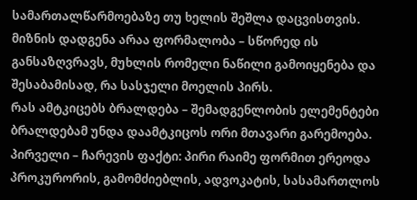სამართალწარმოებაზე თუ ხელის შეშლა დაცვისთვის. მიზნის დადგენა არაა ფორმალობა – სწორედ ის განსაზღვრავს, მუხლის რომელი ნაწილი გამოიყენება და შესაბამისად, რა სასჯელი მოელის პირს.
რას ამტკიცებს ბრალდება – შემადგენლობის ელემენტები
ბრალდებამ უნდა დაამტკიცოს ორი მთავარი გარემოება. პირველი – ჩარევის ფაქტი: პირი რაიმე ფორმით ერეოდა პროკურორის, გამომძიებლის, ადვოკატის, სასამართლოს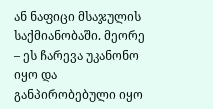ან ნაფიცი მსაჯულის საქმიანობაში. მეორე – ეს ჩარევა უკანონო იყო და განპირობებული იყო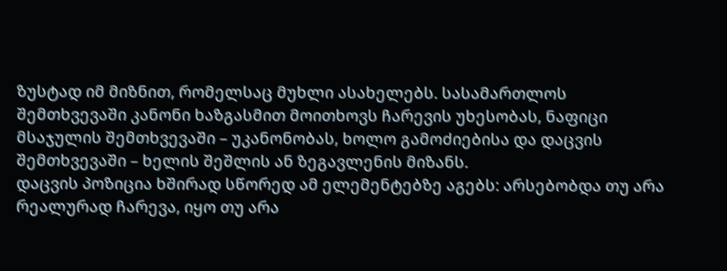ზუსტად იმ მიზნით, რომელსაც მუხლი ასახელებს. სასამართლოს შემთხვევაში კანონი ხაზგასმით მოითხოვს ჩარევის უხესობას, ნაფიცი მსაჯულის შემთხვევაში – უკანონობას, ხოლო გამოძიებისა და დაცვის შემთხვევაში – ხელის შეშლის ან ზეგავლენის მიზანს.
დაცვის პოზიცია ხშირად სწორედ ამ ელემენტებზე აგებს: არსებობდა თუ არა რეალურად ჩარევა, იყო თუ არა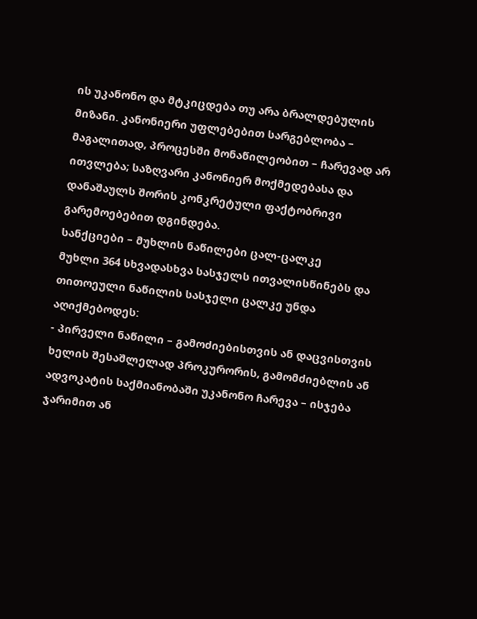ის უკანონო და მტკიცდება თუ არა ბრალდებულის მიზანი. კანონიერი უფლებებით სარგებლობა – მაგალითად, პროცესში მონაწილეობით – ჩარევად არ ითვლება; საზღვარი კანონიერ მოქმედებასა და დანაშაულს შორის კონკრეტული ფაქტობრივი გარემოებებით დგინდება.
სანქციები – მუხლის ნაწილები ცალ-ცალკე
მუხლი 364 სხვადასხვა სასჯელს ითვალისწინებს და თითოეული ნაწილის სასჯელი ცალკე უნდა აღიქმებოდეს:
- პირველი ნაწილი – გამოძიებისთვის ან დაცვისთვის ხელის შესაშლელად პროკურორის, გამომძიებლის ან ადვოკატის საქმიანობაში უკანონო ჩარევა – ისჯება ჯარიმით ან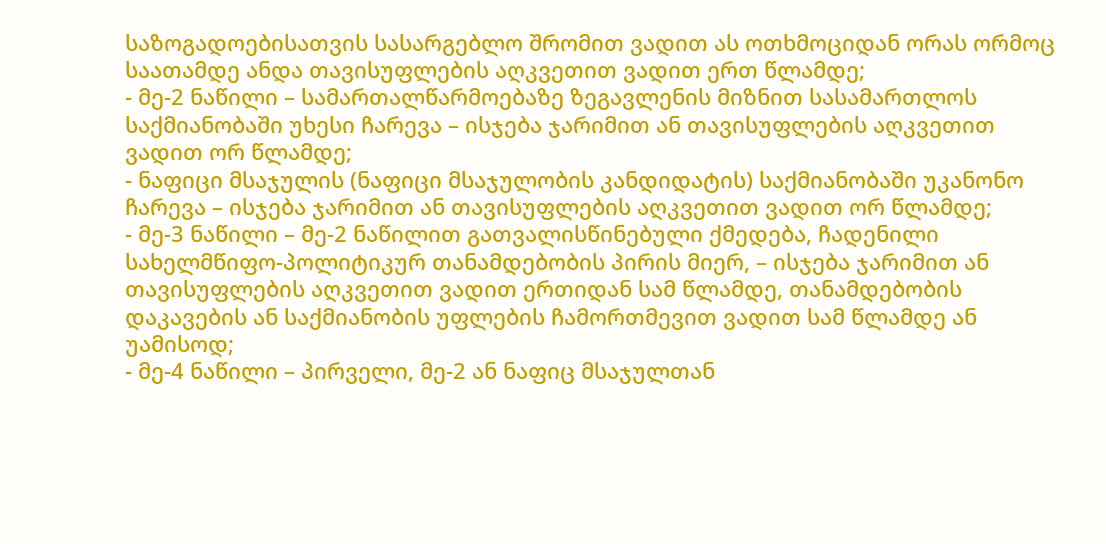საზოგადოებისათვის სასარგებლო შრომით ვადით ას ოთხმოციდან ორას ორმოც საათამდე ანდა თავისუფლების აღკვეთით ვადით ერთ წლამდე;
- მე-2 ნაწილი – სამართალწარმოებაზე ზეგავლენის მიზნით სასამართლოს საქმიანობაში უხესი ჩარევა – ისჯება ჯარიმით ან თავისუფლების აღკვეთით ვადით ორ წლამდე;
- ნაფიცი მსაჯულის (ნაფიცი მსაჯულობის კანდიდატის) საქმიანობაში უკანონო ჩარევა – ისჯება ჯარიმით ან თავისუფლების აღკვეთით ვადით ორ წლამდე;
- მე-3 ნაწილი – მე-2 ნაწილით გათვალისწინებული ქმედება, ჩადენილი სახელმწიფო-პოლიტიკურ თანამდებობის პირის მიერ, – ისჯება ჯარიმით ან თავისუფლების აღკვეთით ვადით ერთიდან სამ წლამდე, თანამდებობის დაკავების ან საქმიანობის უფლების ჩამორთმევით ვადით სამ წლამდე ან უამისოდ;
- მე-4 ნაწილი – პირველი, მე-2 ან ნაფიც მსაჯულთან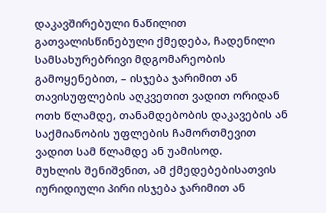დაკავშირებული ნაწილით გათვალისწინებული ქმედება, ჩადენილი სამსახურებრივი მდგომარეობის გამოყენებით, – ისჯება ჯარიმით ან თავისუფლების აღკვეთით ვადით ორიდან ოთხ წლამდე, თანამდებობის დაკავების ან საქმიანობის უფლების ჩამორთმევით ვადით სამ წლამდე ან უამისოდ.
მუხლის შენიშვნით, ამ ქმედებებისათვის იურიდიული პირი ისჯება ჯარიმით ან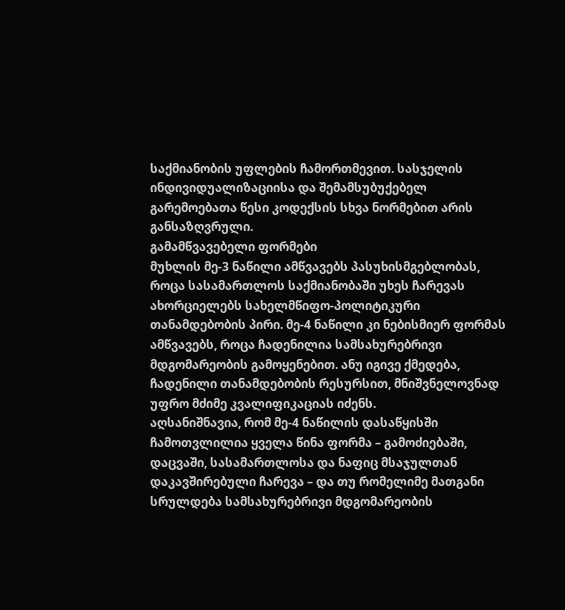საქმიანობის უფლების ჩამორთმევით. სასჯელის ინდივიდუალიზაციისა და შემამსუბუქებელ გარემოებათა წესი კოდექსის სხვა ნორმებით არის განსაზღვრული.
გამამწვავებელი ფორმები
მუხლის მე-3 ნაწილი ამწვავებს პასუხისმგებლობას, როცა სასამართლოს საქმიანობაში უხეს ჩარევას ახორციელებს სახელმწიფო-პოლიტიკური თანამდებობის პირი. მე-4 ნაწილი კი ნებისმიერ ფორმას ამწვავებს, როცა ჩადენილია სამსახურებრივი მდგომარეობის გამოყენებით. ანუ იგივე ქმედება, ჩადენილი თანამდებობის რესურსით, მნიშვნელოვნად უფრო მძიმე კვალიფიკაციას იძენს.
აღსანიშნავია, რომ მე-4 ნაწილის დასაწყისში ჩამოთვლილია ყველა წინა ფორმა – გამოძიებაში, დაცვაში, სასამართლოსა და ნაფიც მსაჯულთან დაკავშირებული ჩარევა – და თუ რომელიმე მათგანი სრულდება სამსახურებრივი მდგომარეობის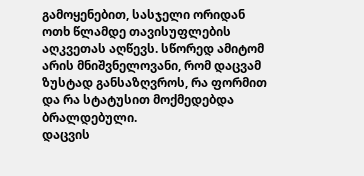გამოყენებით, სასჯელი ორიდან ოთხ წლამდე თავისუფლების აღკვეთას აღწევს. სწორედ ამიტომ არის მნიშვნელოვანი, რომ დაცვამ ზუსტად განსაზღვროს, რა ფორმით და რა სტატუსით მოქმედებდა ბრალდებული.
დაცვის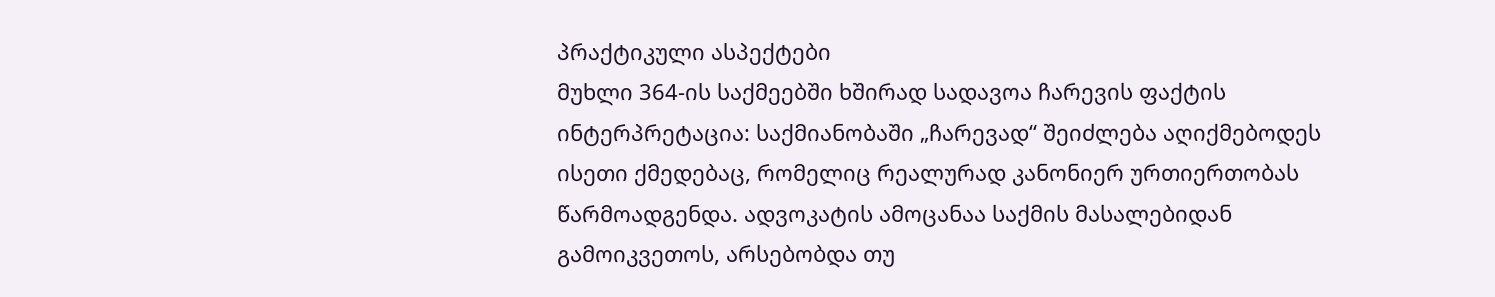პრაქტიკული ასპექტები
მუხლი 364-ის საქმეებში ხშირად სადავოა ჩარევის ფაქტის ინტერპრეტაცია: საქმიანობაში „ჩარევად“ შეიძლება აღიქმებოდეს ისეთი ქმედებაც, რომელიც რეალურად კანონიერ ურთიერთობას წარმოადგენდა. ადვოკატის ამოცანაა საქმის მასალებიდან გამოიკვეთოს, არსებობდა თუ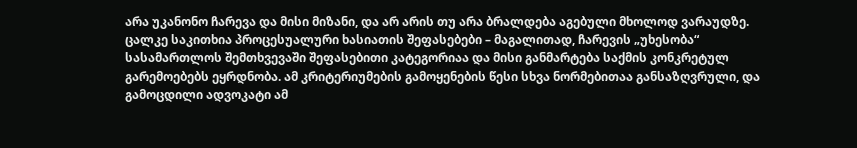არა უკანონო ჩარევა და მისი მიზანი, და არ არის თუ არა ბრალდება აგებული მხოლოდ ვარაუდზე.
ცალკე საკითხია პროცესუალური ხასიათის შეფასებები – მაგალითად, ჩარევის „უხესობა“ სასამართლოს შემთხვევაში შეფასებითი კატეგორიაა და მისი განმარტება საქმის კონკრეტულ გარემოებებს ეყრდნობა. ამ კრიტერიუმების გამოყენების წესი სხვა ნორმებითაა განსაზღვრული, და გამოცდილი ადვოკატი ამ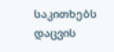საკითხებს დაცვის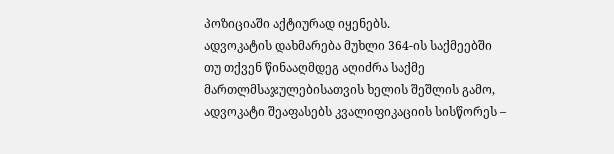პოზიციაში აქტიურად იყენებს.
ადვოკატის დახმარება მუხლი 364-ის საქმეებში
თუ თქვენ წინააღმდეგ აღიძრა საქმე მართლმსაჯულებისათვის ხელის შეშლის გამო, ადვოკატი შეაფასებს კვალიფიკაციის სისწორეს –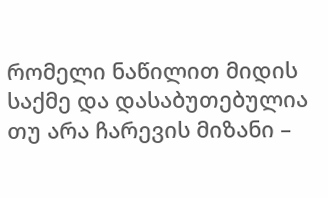რომელი ნაწილით მიდის საქმე და დასაბუთებულია თუ არა ჩარევის მიზანი –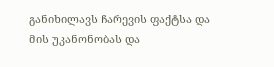განიხილავს ჩარევის ფაქტსა და მის უკანონობას და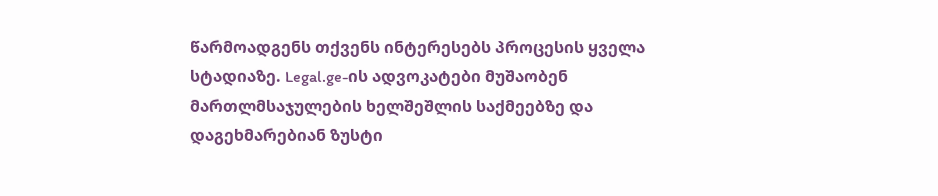წარმოადგენს თქვენს ინტერესებს პროცესის ყველა სტადიაზე. Legal.ge-ის ადვოკატები მუშაობენ მართლმსაჯულების ხელშეშლის საქმეებზე და დაგეხმარებიან ზუსტი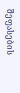შეფასების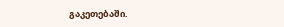გაკეთებაში.